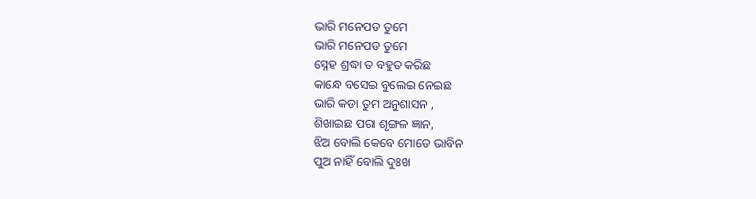ଭାରି ମନେପଡ ତୁମେ
ଭାରି ମନେପଡ ତୁମେ
ସ୍ନେହ ଶ୍ରଦ୍ଧା ତ ବହୁତ କରିଛ
କାନ୍ଧେ ବସେଇ ବୁଲେଇ ନେଇଛ
ଭାରି କଡା ତୁମ ଅନୁଶାସନ ,
ଶିଖାଇଛ ପରା ଶୃଙ୍ଗଳ ଜ୍ଞାନ,
ଝିଅ ବୋଲି କେବେ ମୋତେ ଭାବିନ
ପୁଅ ନାହିଁ ବୋଲି ଦୁଃଖ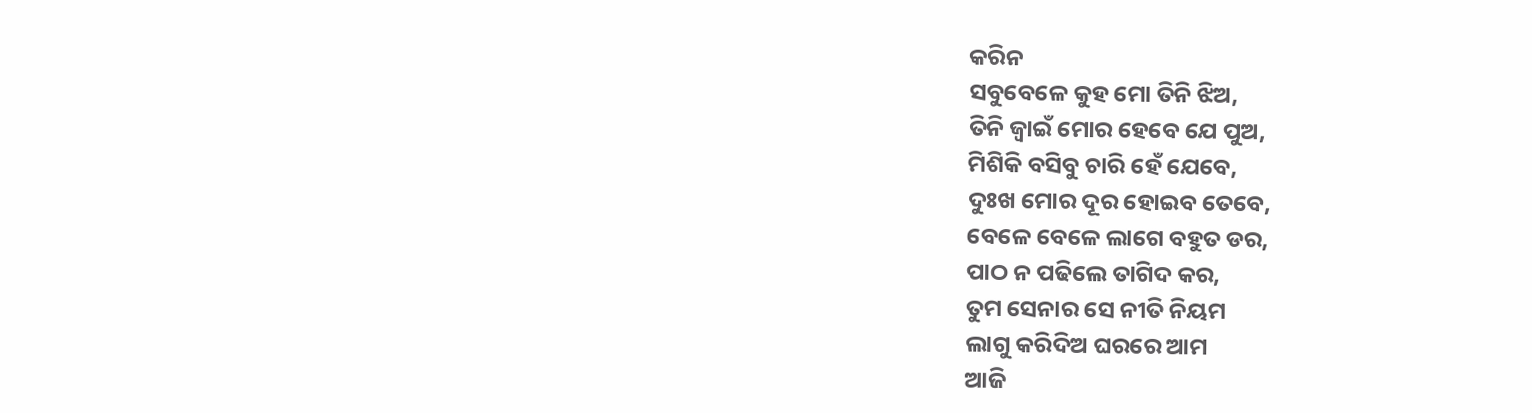କରିନ
ସବୁବେଳେ କୁହ ମୋ ତିନି ଝିଅ,
ତିନି ଜ୍ବାଇଁ ମୋର ହେବେ ଯେ ପୁଅ,
ମିଶିକି ବସିବୁ ଚାରି ହେଁ ଯେବେ,
ଦୁଃଖ ମୋର ଦୂର ହୋଇବ ତେବେ,
ବେଳେ ବେଳେ ଲାଗେ ବହୁତ ଡର,
ପାଠ ନ ପଢିଲେ ତାଗିଦ କର,
ତୁମ ସେନାର ସେ ନୀତି ନିୟମ
ଲାଗୁ କରିଦିଅ ଘରରେ ଆମ
ଆଜି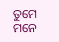ତୁମେ ମନେ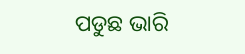ପଡୁଛ ଭାରି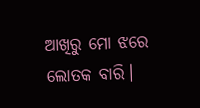ଆଖିରୁ ମୋ ଝରେ ଲୋତକ ବାରି।